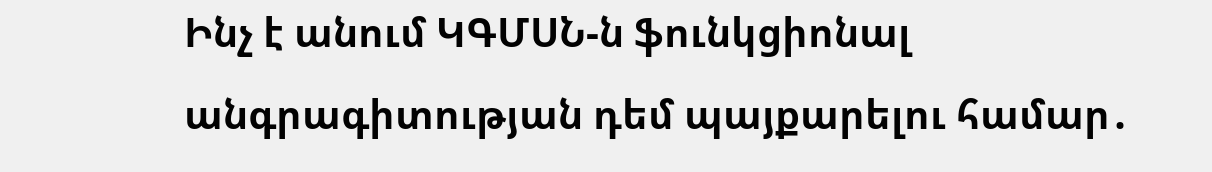Ինչ է անում ԿԳՄՍՆ-ն ֆունկցիոնալ անգրագիտության դեմ պայքարելու համար․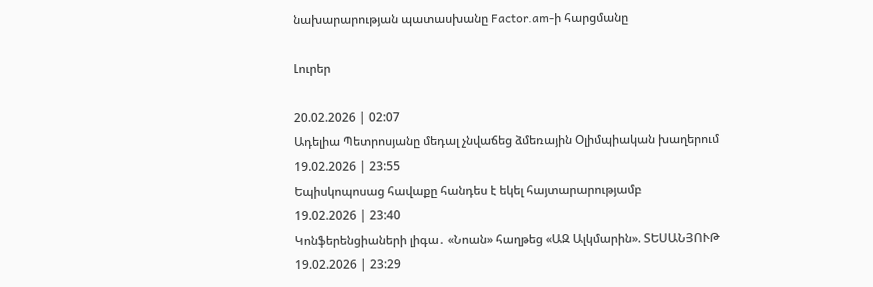նախարարության պատասխանը Factor.am-ի հարցմանը

Լուրեր

20.02.2026 | 02:07
Ադելիա Պետրոսյանը մեդալ չնվաճեց ձմեռային Օլիմպիական խաղերում
19.02.2026 | 23:55
Եպիսկոպոսաց հավաքը հանդես է եկել հայտարարությամբ
19.02.2026 | 23:40
Կոնֆերենցիաների լիգա․ «Նոան» հաղթեց «ԱԶ Ալկմարին». ՏԵՍԱՆՅՈՒԹ
19.02.2026 | 23:29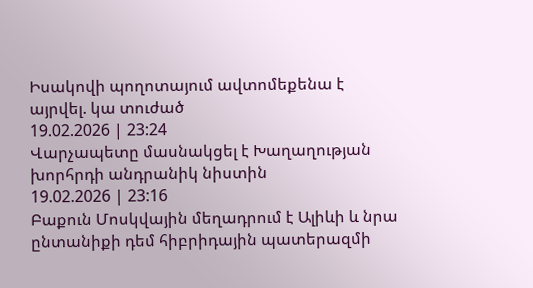Իսակովի պողոտայում ավտոմեքենա է այրվել. կա տուժած
19.02.2026 | 23:24
Վարչապետը մասնակցել է Խաղաղության խորհրդի անդրանիկ նիստին
19.02.2026 | 23:16
Բաքուն Մոսկվային մեղադրում է Ալիևի և նրա ընտանիքի դեմ հիբրիդային պատերազմի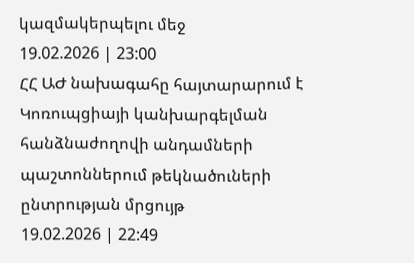կազմակերպելու մեջ
19.02.2026 | 23:00
ՀՀ ԱԺ նախագահը հայտարարում է Կոռուպցիայի կանխարգելման հանձնաժողովի անդամների պաշտոններում թեկնածուների ընտրության մրցույթ
19.02.2026 | 22:49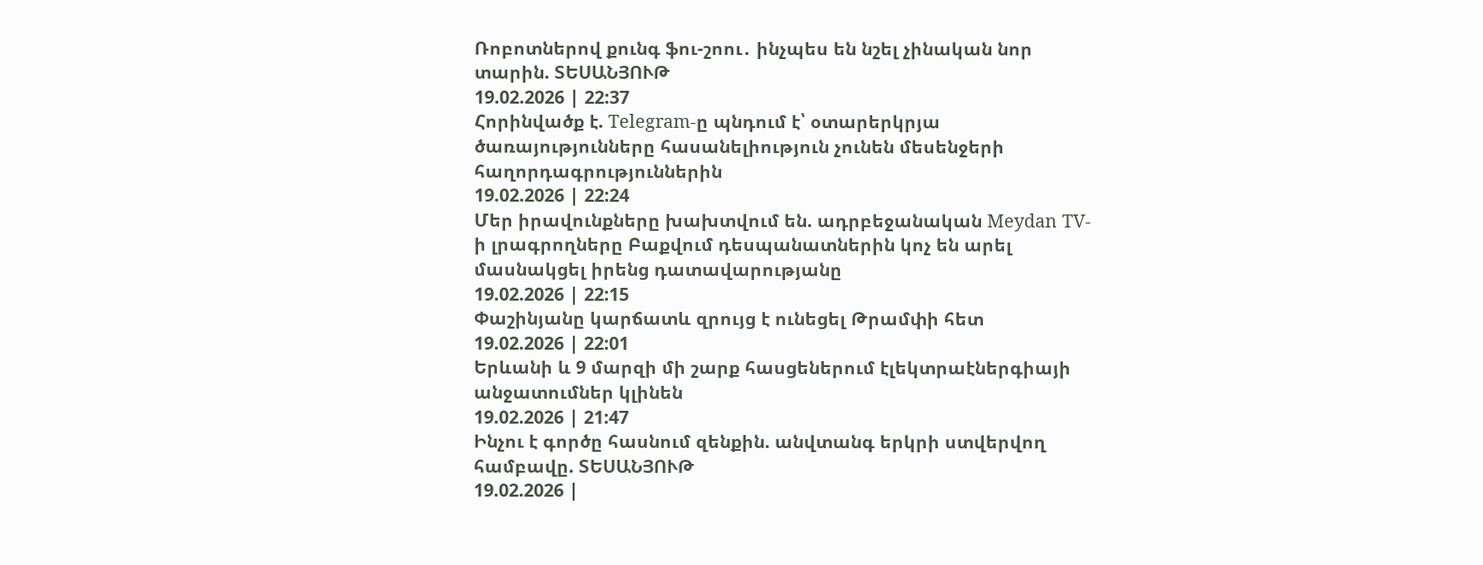Ռոբոտներով քունգ ֆու-շոու․ ինչպես են նշել չինական նոր տարին. ՏԵՍԱՆՅՈՒԹ
19.02.2026 | 22:37
Հորինվածք է. Telegram-ը պնդում է՝ օտարերկրյա ծառայությունները հասանելիություն չունեն մեսենջերի հաղորդագրություններին
19.02.2026 | 22:24
Մեր իրավունքները խախտվում են. ադրբեջանական Meydan TV-ի լրագրողները Բաքվում դեսպանատներին կոչ են արել մասնակցել իրենց դատավարությանը
19.02.2026 | 22:15
Փաշինյանը կարճատև զրույց է ունեցել Թրամփի հետ
19.02.2026 | 22:01
Երևանի և 9 մարզի մի շարք հասցեներում էլեկտրաէներգիայի անջատումներ կլինեն
19.02.2026 | 21:47
Ինչու է գործը հասնում զենքին. անվտանգ երկրի ստվերվող համբավը. ՏԵՍԱՆՅՈՒԹ
19.02.2026 |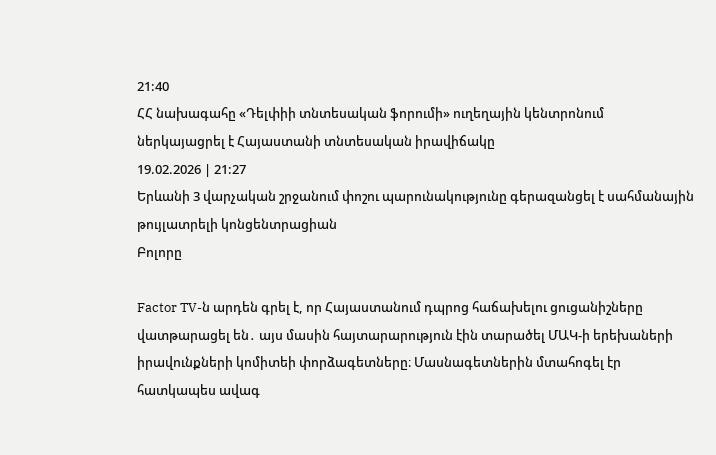21:40
ՀՀ նախագահը «Դելփիի տնտեսական ֆորումի» ուղեղային կենտրոնում ներկայացրել է Հայաստանի տնտեսական իրավիճակը
19.02.2026 | 21:27
Երևանի 3 վարչական շրջանում փոշու պարունակությունը գերազանցել է սահմանային թույլատրելի կոնցենտրացիան
Բոլորը

Factor TV-ն արդեն գրել է, որ Հայաստանում դպրոց հաճախելու ցուցանիշները վատթարացել են․ այս մասին հայտարարություն էին տարածել ՄԱԿ-ի երեխաների իրավունքների կոմիտեի փորձագետները։ Մասնագետներին մտահոգել էր հատկապես ավագ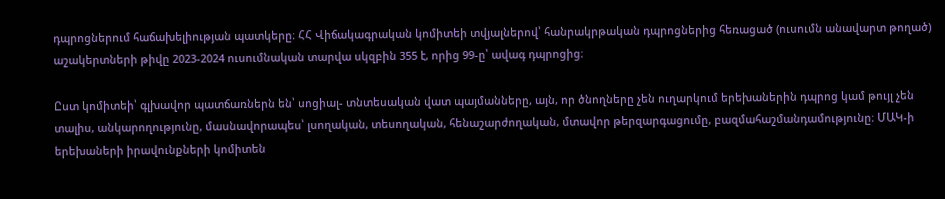դպրոցներում հաճախելիության պատկերը։ ՀՀ Վիճակագրական կոմիտեի տվյալներով՝ հանրակրթական դպրոցներից հեռացած (ուսումն անավարտ թողած) աշակերտների թիվը 2023-2024 ուսումնական տարվա սկզբին 355 է, որից 99-ը՝ ավագ դպրոցից։

Ըստ կոմիտեի՝ գլխավոր պատճառներն են՝ սոցիալ- տնտեսական վատ պայմանները, այն, որ ծնողները չեն ուղարկում երեխաներին դպրոց կամ թույլ չեն տալիս, անկարողությունը, մասնավորապես՝ լսողական, տեսողական, հենաշարժողական, մտավոր թերզարգացումը, բազմահաշմանդամությունը։ ՄԱԿ-ի երեխաների իրավունքների կոմիտեն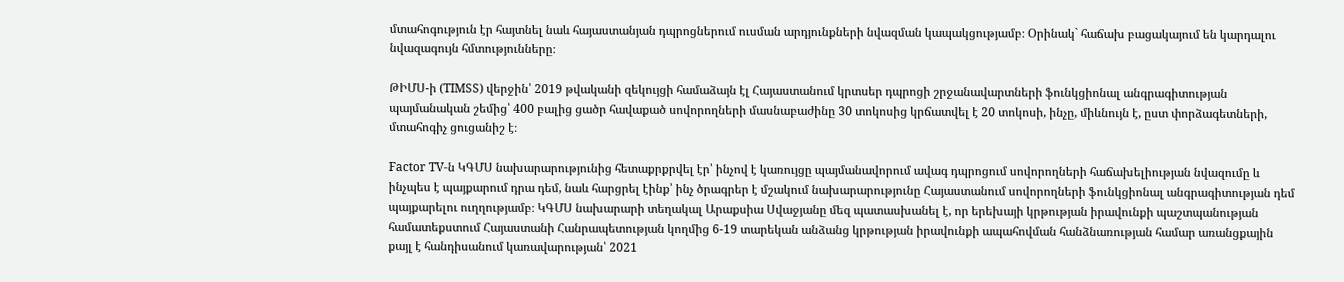մտահոգություն էր հայտնել նաև հայաստանյան դպրոցներում ուսման արդյունքների նվազման կապակցությամբ։ Օրինակ` հաճախ բացակայում են կարդալու նվազագույն հմտությունները։

ԹԻՄՍ-ի (TIMSS) վերջին՝ 2019 թվականի զեկույցի համաձայն էլ Հայաստանում կրտսեր դպրոցի շրջանավարտների ֆունկցիոնալ անգրագիտության պայմանական շեմից՝ 400 բալից ցածր հավաքած սովորողների մասնաբաժինը 30 տոկոսից կրճատվել է 20 տոկոսի, ինչը, միևնույն է, ըստ փորձագետների, մտահոգիչ ցուցանիշ է։

Factor TV-ն ԿԳՄՍ նախարարությունից հետաքրքրվել էր՝ ինչով է կառույցը պայմանավորում ավագ դպրոցում սովորողների հաճախելիության նվազումը և ինչպես է պայքարում դրա դեմ, նաև հարցրել էինք՝ ինչ ծրագրեր է մշակում նախարարությունը Հայաստանում սովորողների ֆունկցիոնալ անգրագիտության դեմ պայքարելու ուղղությամբ։ ԿԳՄՍ նախարարի տեղակալ Արաքսիա Սվաջյանը մեզ պատասխանել է, որ երեխայի կրթության իրավունքի պաշտպանության համատեքստում Հայաստանի Հանրապետության կողմից 6-19 տարեկան անձանց կրթության իրավունքի ապահովման հանձնառության համար առանցքային քայլ է հանդիսանում կառավարության՝ 2021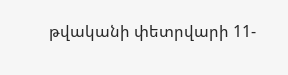թվականի փետրվարի 11-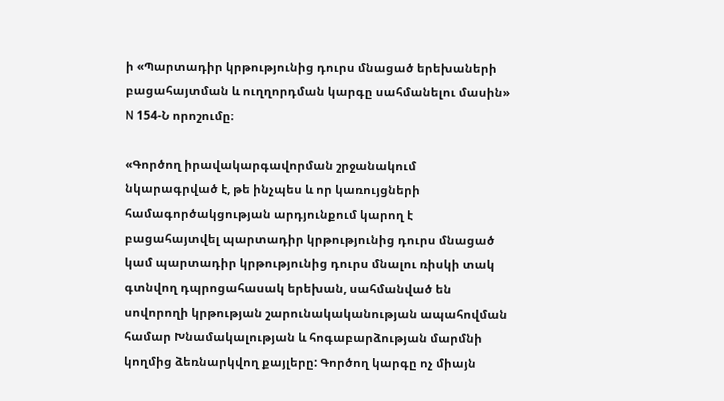ի «Պարտադիր կրթությունից դուրս մնացած երեխաների բացահայտման և ուղղորդման կարգը սահմանելու մասին» N 154-Ն որոշումը։

«Գործող իրավակարգավորման շրջանակում նկարագրված է, թե ինչպես և որ կառույցների համագործակցության արդյունքում կարող է բացահայտվել պարտադիր կրթությունից դուրս մնացած կամ պարտադիր կրթությունից դուրս մնալու ռիսկի տակ գտնվող դպրոցահասակ երեխան, սահմանված են սովորողի կրթության շարունակականության ապահովման համար Խնամակալության և հոգաբարձության մարմնի կողմից ձեռնարկվող քայլերը: Գործող կարգը ոչ միայն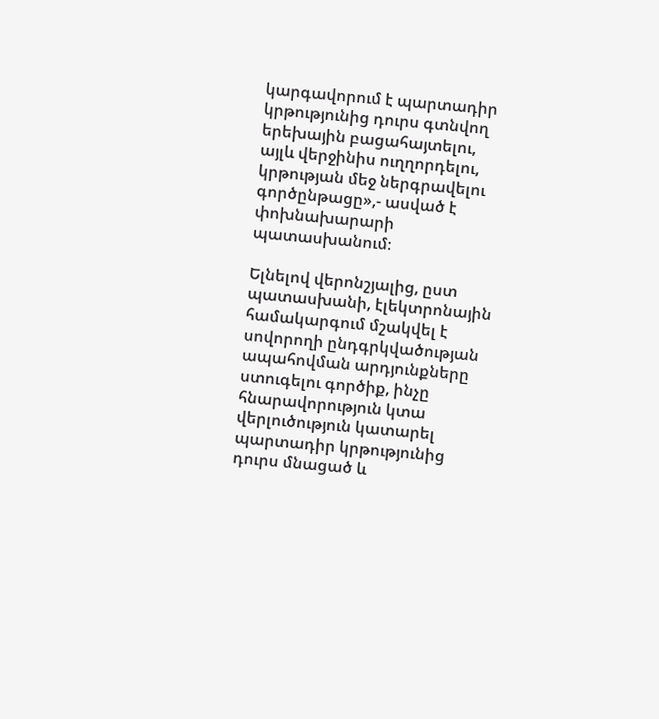կարգավորում է պարտադիր կրթությունից դուրս գտնվող երեխային բացահայտելու, այլև վերջինիս ուղղորդելու, կրթության մեջ ներգրավելու գործընթացը»,- ասված է փոխնախարարի պատասխանում։

Ելնելով վերոնշյալից, ըստ պատասխանի, էլեկտրոնային համակարգում մշակվել է սովորողի ընդգրկվածության ապահովման արդյունքները ստուգելու գործիք, ինչը հնարավորություն կտա վերլուծություն կատարել պարտադիր կրթությունից դուրս մնացած և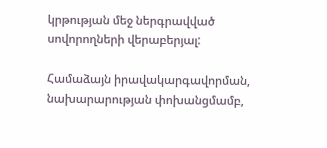կրթության մեջ ներգրավված սովորողների վերաբերյալ:

Համաձայն իրավակարգավորման, նախարարության փոխանցմամբ,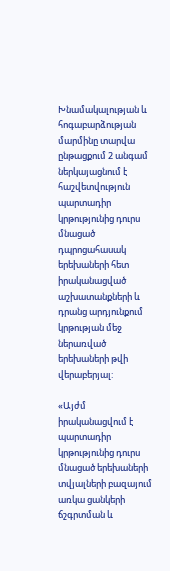Խնամակալության և հոգաբարձության մարմինը տարվա ընթացքում 2 անգամ ներկայացնում է հաշվետվություն պարտադիր կրթությունից դուրս մնացած դպրոցահասակ երեխաների հետ իրականացված աշխատանքների և դրանց արդյունքում կրթության մեջ ներառված երեխաների թվի վերաբերյալ:

«Այժմ իրականացվում է պարտադիր կրթությունից դուրս մնացած երեխաների տվյալների բազայում առկա ցանկերի ճշգրտման և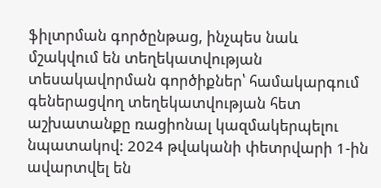ֆիլտրման գործընթաց, ինչպես նաև մշակվում են տեղեկատվության տեսակավորման գործիքներ՝ համակարգում գեներացվող տեղեկատվության հետ աշխատանքը ռացիոնալ կազմակերպելու նպատակով: 2024 թվականի փետրվարի 1-ին ավարտվել են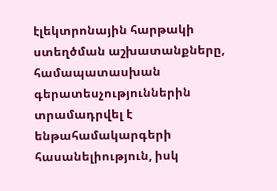էլեկտրոնային հարթակի ստեղծման աշխատանքները, համապատասխան գերատեսչություններին տրամադրվել է ենթահամակարգերի հասանելիություն, իսկ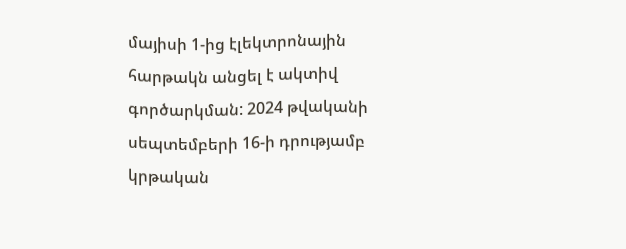մայիսի 1-ից էլեկտրոնային հարթակն անցել է ակտիվ գործարկման: 2024 թվականի սեպտեմբերի 16-ի դրությամբ կրթական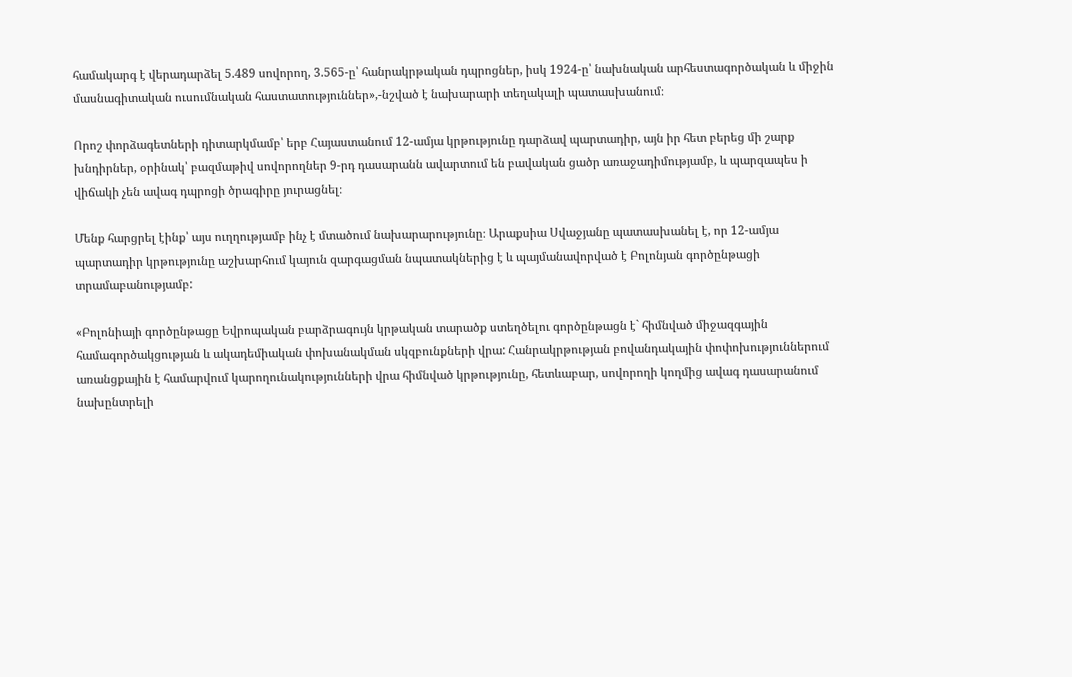համակարգ է վերադարձել 5.489 սովորող, 3.565-ը՝ հանրակրթական դպրոցներ, իսկ 1924-ը՝ նախնական արհեստագործական և միջին մասնագիտական ուսումնական հաստատություններ»,-նշված է նախարարի տեղակալի պատասխանում։

Որոշ փորձագետների դիտարկմամբ՝ երբ Հայաստանում 12-ամյա կրթությունը դարձավ պարտադիր, այն իր հետ բերեց մի շարք խնդիրներ, օրինակ՝ բազմաթիվ սովորողներ 9-րդ դասարանն ավարտում են բավական ցածր առաջադիմությամբ, և պարզապես ի վիճակի չեն ավագ դպրոցի ծրագիրը յուրացնել։

Մենք հարցրել էինք՝ այս ուղղությամբ ինչ է մտածում նախարարությունը։ Արաքսիա Սվաջյանը պատասխանել է, որ 12-ամյա պարտադիր կրթությունը աշխարհում կայուն զարգացման նպատակներից է և պայմանավորված է Բոլոնյան գործընթացի տրամաբանությամբ:

«Բոլոնիայի գործընթացը Եվրոպական բարձրագույն կրթական տարածք ստեղծելու գործընթացն է` հիմնված միջազգային համագործակցության և ակադեմիական փոխանակման սկզբունքների վրա: Հանրակրթության բովանդակային փոփոխություններում առանցքային է համարվում կարողունակությունների վրա հիմնված կրթությունը, հետևաբար, սովորողի կողմից ավագ դասարանում նախընտրելի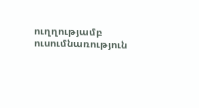ուղղությամբ ուսումնառություն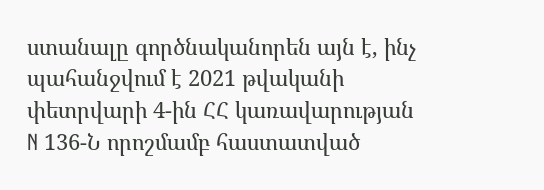ստանալը գործնականորեն այն է, ինչ պահանջվում է 2021 թվականի փետրվարի 4-ին ՀՀ կառավարության N 136-Ն որոշմամբ հաստատված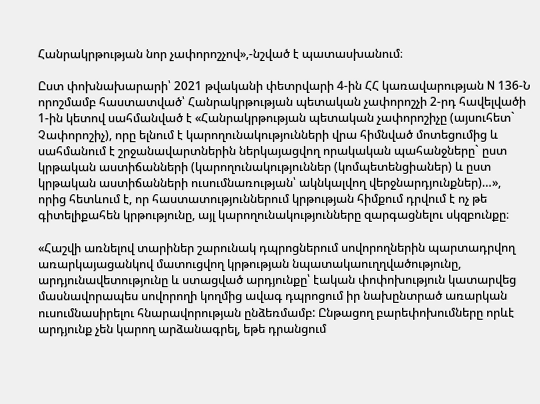Հանրակրթության նոր չափորոշչով»,-նշված է պատասխանում։

Ըստ փոխնախարարի՝ 2021 թվականի փետրվարի 4-ին ՀՀ կառավարության N 136-Ն որոշմամբ հաստատված՝ Հանրակրթության պետական չափորոշչի 2-րդ հավելվածի 1-ին կետով սահմանված է «Հանրակրթության պետական չափորոշիչը (այսուհետ` Չափորոշիչ), որը ելնում է կարողունակությունների վրա հիմնված մոտեցումից և սահմանում է շրջանավարտներին ներկայացվող որակական պահանջները` ըստ կրթական աստիճանների (կարողունակություններ (կոմպետենցիաներ) և ըստ կրթական աստիճանների ուսումնառության՝ ակնկալվող վերջնարդյունքներ)…», որից հետևում է, որ հաստատություններում կրթության հիմքում դրվում է ոչ թե գիտելիքահեն կրթությունը, այլ կարողունակությունները զարգացնելու սկզբունքը։

«Հաշվի առնելով տարիներ շարունակ դպրոցներում սովորողներին պարտադրվող առարկայացանկով մատուցվող կրթության նպատակաուղղվածությունը, արդյունավետությունը և ստացված արդյունքը՝ էական փոփոխություն կատարվեց մասնավորապես սովորողի կողմից ավագ դպրոցում իր նախընտրած առարկան ուսումնասիրելու հնարավորության ընձեռմամբ: Ընթացող բարեփոխումները որևէ արդյունք չեն կարող արձանագրել, եթե դրանցում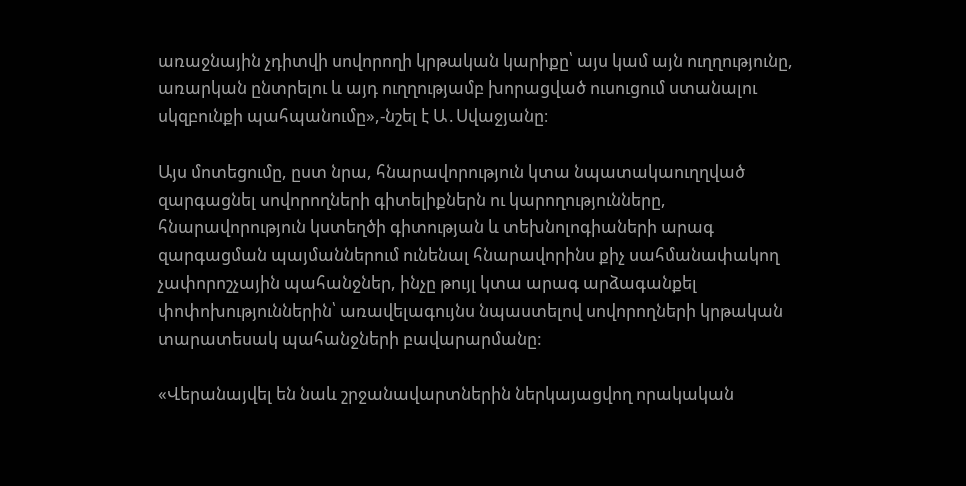առաջնային չդիտվի սովորողի կրթական կարիքը՝ այս կամ այն ուղղությունը, առարկան ընտրելու և այդ ուղղությամբ խորացված ուսուցում ստանալու սկզբունքի պահպանումը»,-նշել է Ա․Սվաջյանը։

Այս մոտեցումը, ըստ նրա, հնարավորություն կտա նպատակաուղղված զարգացնել սովորողների գիտելիքներն ու կարողությունները, հնարավորություն կստեղծի գիտության և տեխնոլոգիաների արագ զարգացման պայմաններում ունենալ հնարավորինս քիչ սահմանափակող չափորոշչային պահանջներ, ինչը թույլ կտա արագ արձագանքել փոփոխություններին՝ առավելագույնս նպաստելով սովորողների կրթական տարատեսակ պահանջների բավարարմանը:

«Վերանայվել են նաև շրջանավարտներին ներկայացվող որակական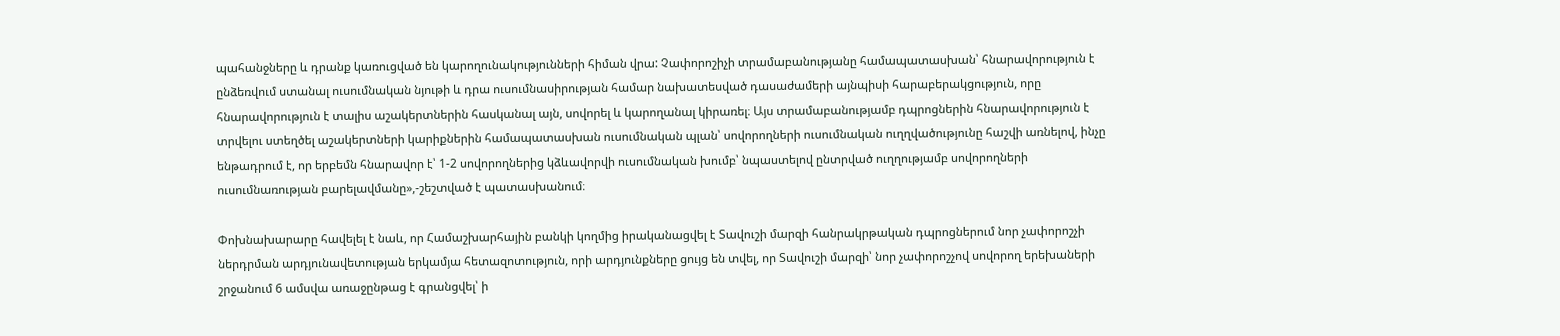պահանջները և դրանք կառուցված են կարողունակությունների հիման վրա: Չափորոշիչի տրամաբանությանը համապատասխան՝ հնարավորություն է ընձեռվում ստանալ ուսումնական նյութի և դրա ուսումնասիրության համար նախատեսված դասաժամերի այնպիսի հարաբերակցություն, որը հնարավորություն է տալիս աշակերտներին հասկանալ այն, սովորել և կարողանալ կիրառել։ Այս տրամաբանությամբ դպրոցներին հնարավորություն է տրվելու ստեղծել աշակերտների կարիքներին համապատասխան ուսումնական պլան՝ սովորողների ուսումնական ուղղվածությունը հաշվի առնելով, ինչը ենթադրում է, որ երբեմն հնարավոր է՝ 1-2 սովորողներից կձևավորվի ուսումնական խումբ՝ նպաստելով ընտրված ուղղությամբ սովորողների ուսումնառության բարելավմանը»,-շեշտված է պատասխանում։

Փոխնախարարը հավելել է նաև, որ Համաշխարհային բանկի կողմից իրականացվել է Տավուշի մարզի հանրակրթական դպրոցներում նոր չափորոշչի ներդրման արդյունավետության երկամյա հետազոտություն, որի արդյունքները ցույց են տվել, որ Տավուշի մարզի՝ նոր չափորոշչով սովորող երեխաների շրջանում 6 ամսվա առաջընթաց է գրանցվել՝ ի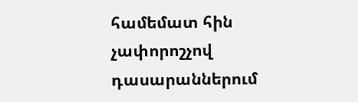համեմատ հին չափորոշչով դասարաններում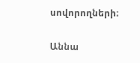սովորողների։

Աննա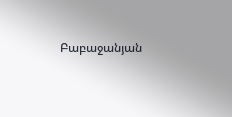Բաբաջանյան